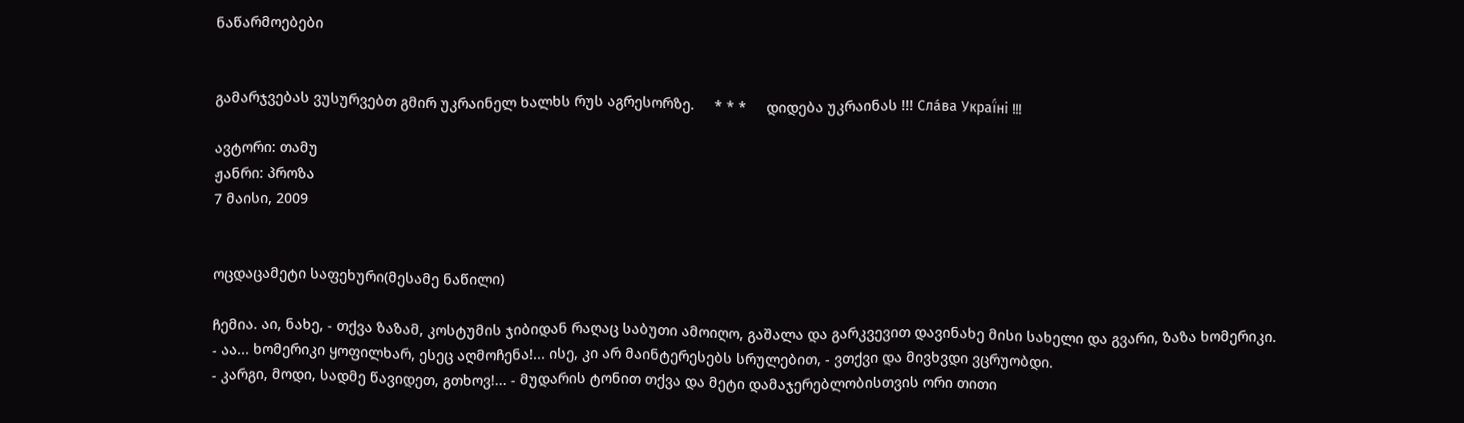ნაწარმოებები


გამარჯვებას ვუსურვებთ გმირ უკრაინელ ხალხს რუს აგრესორზე.     * * *     დიდება უკრაინას !!! Сла́ва Украї́ні !!!

ავტორი: თამუ
ჟანრი: პროზა
7 მაისი, 2009


ოცდაცამეტი საფეხური(მესამე ნაწილი)

ჩემია. აი, ნახე, - თქვა ზაზამ, კოსტუმის ჯიბიდან რაღაც საბუთი ამოიღო, გაშალა და გარკვევით დავინახე მისი სახელი და გვარი, ზაზა ხომერიკი.
- აა... ხომერიკი ყოფილხარ, ესეც აღმოჩენა!... ისე, კი არ მაინტერესებს სრულებით, - ვთქვი და მივხვდი ვცრუობდი.
- კარგი, მოდი, სადმე წავიდეთ, გთხოვ!... - მუდარის ტონით თქვა და მეტი დამაჯერებლობისთვის ორი თითი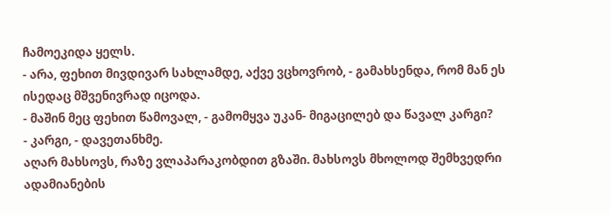ჩამოეკიდა ყელს.
- არა, ფეხით მივდივარ სახლამდე, აქვე ვცხოვრობ, - გამახსენდა, რომ მან ეს ისედაც მშვენივრად იცოდა.
- მაშინ მეც ფეხით წამოვალ, - გამომყვა უკან- მიგაცილებ და წავალ კარგი?
- კარგი, - დავეთანხმე.
აღარ მახსოვს, რაზე ვლაპარაკობდით გზაში. მახსოვს მხოლოდ შემხვედრი ადამიანების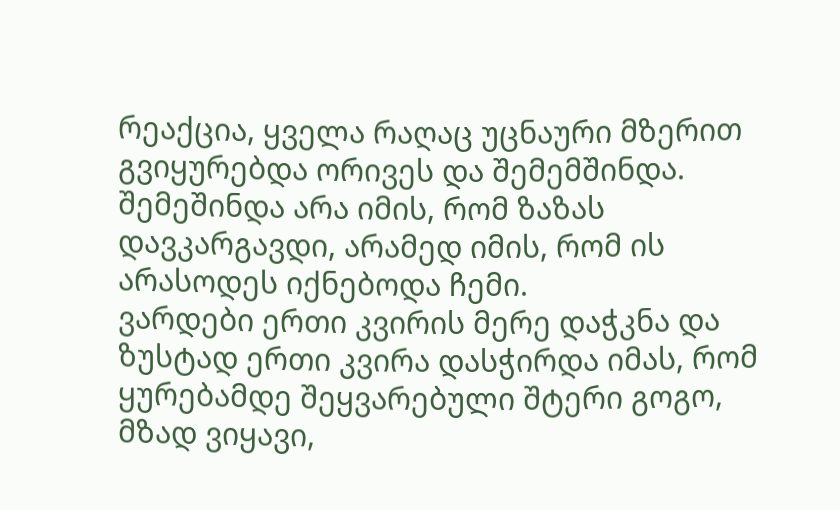რეაქცია, ყველა რაღაც უცნაური მზერით გვიყურებდა ორივეს და შემემშინდა. შემეშინდა არა იმის, რომ ზაზას დავკარგავდი, არამედ იმის, რომ ის არასოდეს იქნებოდა ჩემი.
ვარდები ერთი კვირის მერე დაჭკნა და ზუსტად ერთი კვირა დასჭირდა იმას, რომ ყურებამდე შეყვარებული შტერი გოგო, მზად ვიყავი,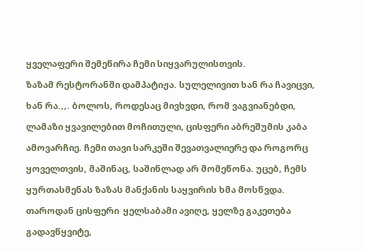ყველაფერი შემეწირა ჩემი სიყვარულისთვის.
ზაზამ რესტორანში დამპატიჟა. სულელივით ხან რა ჩავიცვი, ხან რა.,,. ბოლოს, როდესაც მივხვდი, რომ ვაგვიანებდი, ლამაზი ყვავილებით მოჩითული, ცისფერი აბრეშუმის კაბა ამოვარჩიე. ჩემი თავი სარკეში შევათვალიერე და როგორც ყოველთვის, მაშინაც, საშინლად არ მომეწონა. უცებ, ჩემს ყურთასმენას ზაზას მანქანის საყვირის ხმა მოსწვდა. თაროდან ცისფერი  ყელსაბამი ავიღე, ყელზე გაკეთება გადავწყვიტე,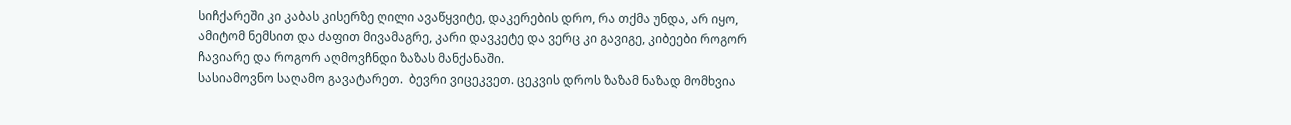სიჩქარეში კი კაბას კისერზე ღილი ავაწყვიტე, დაკერების დრო, რა თქმა უნდა, არ იყო, ამიტომ ნემსით და ძაფით მივამაგრე, კარი დავკეტე და ვერც კი გავიგე, კიბეები როგორ ჩავიარე და როგორ აღმოვჩნდი ზაზას მანქანაში.
სასიამოვნო საღამო გავატარეთ.  ბევრი ვიცეკვეთ. ცეკვის დროს ზაზამ ნაზად მომხვია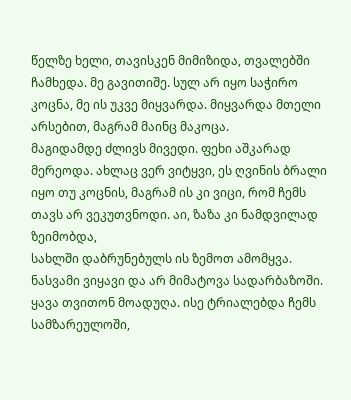წელზე ხელი, თავისკენ მიმიზიდა, თვალებში ჩამხედა. მე გავითიშე. სულ არ იყო საჭირო კოცნა, მე ის უკვე მიყვარდა. მიყვარდა მთელი არსებით, მაგრამ მაინც მაკოცა.
მაგიდამდე ძლივს მივედი. ფეხი აშკარად მერეოდა. ახლაც ვერ ვიტყვი, ეს ღვინის ბრალი იყო თუ კოცნის, მაგრამ ის კი ვიცი, რომ ჩემს თავს არ ვეკუთვნოდი. აი, ზაზა კი ნამდვილად ზეიმობდა,
სახლში დაბრუნებულს ის ზემოთ ამომყვა. ნასვამი ვიყავი და არ მიმატოვა სადარბაზოში. ყავა თვითონ მოადუღა. ისე ტრიალებდა ჩემს სამზარეულოში,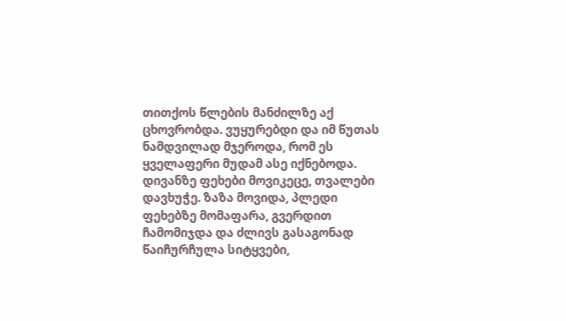თითქოს წლების მანძილზე აქ ცხოვრობდა. ვუყურებდი და იმ წუთას ნამდვილად მჯეროდა, რომ ეს ყველაფერი მუდამ ასე იქნებოდა.
დივანზე ფეხები მოვიკეცე, თვალები დავხუჭე. ზაზა მოვიდა, პლედი ფეხებზე მომაფარა, გვერდით ჩამომიჯდა და ძლივს გასაგონად წაიჩურჩულა სიტყვები,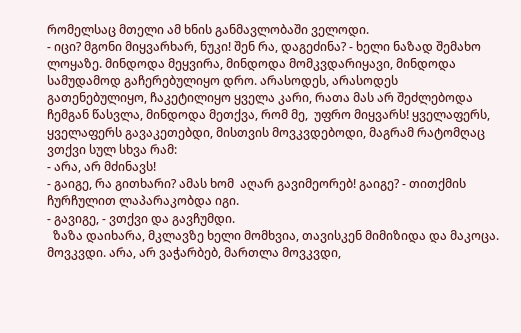რომელსაც მთელი ამ ხნის განმავლობაში ველოდი.
- იცი? მგონი მიყვარხარ, ნუკი! შენ რა, დაგეძინა? - ხელი ნაზად შემახო ლოყაზე. მინდოდა მეყვირა, მინდოდა მომკვდარიყავი, მინდოდა სამუდამოდ გაჩერებულიყო დრო. არასოდეს, არასოდეს გათენებულიყო, ჩაკეტილიყო ყველა კარი, რათა მას არ შეძლებოდა ჩემგან წასვლა, მინდოდა მეთქვა, რომ მე,  უფრო მიყვარს! ყველაფერს, ყველაფერს გავაკეთებდი, მისთვის მოვკვდებოდი, მაგრამ რატომღაც ვთქვი სულ სხვა რამ:
- არა, არ მძინავს!
- გაიგე, რა გითხარი? ამას ხომ  აღარ გავიმეორებ! გაიგე? - თითქმის ჩურჩულით ლაპარაკობდა იგი.
- გავიგე, - ვთქვი და გავჩუმდი.
  ზაზა დაიხარა, მკლავზე ხელი მომხვია, თავისკენ მიმიზიდა და მაკოცა. მოვკვდი. არა, არ ვაჭარბებ, მართლა მოვკვდი,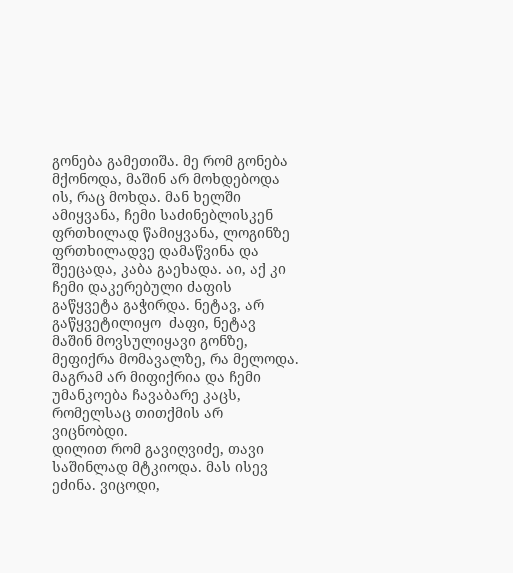გონება გამეთიშა. მე რომ გონება მქონოდა, მაშინ არ მოხდებოდა ის, რაც მოხდა. მან ხელში ამიყვანა, ჩემი საძინებლისკენ ფრთხილად წამიყვანა, ლოგინზე ფრთხილადვე დამაწვინა და შეეცადა, კაბა გაეხადა. აი, აქ კი ჩემი დაკერებული ძაფის გაწყვეტა გაჭირდა. ნეტავ, არ გაწყვეტილიყო  ძაფი, ნეტავ მაშინ მოვსულიყავი გონზე, მეფიქრა მომავალზე, რა მელოდა. მაგრამ არ მიფიქრია და ჩემი უმანკოება ჩავაბარე კაცს, რომელსაც თითქმის არ ვიცნობდი.
დილით რომ გავიღვიძე, თავი საშინლად მტკიოდა. მას ისევ ეძინა. ვიცოდი,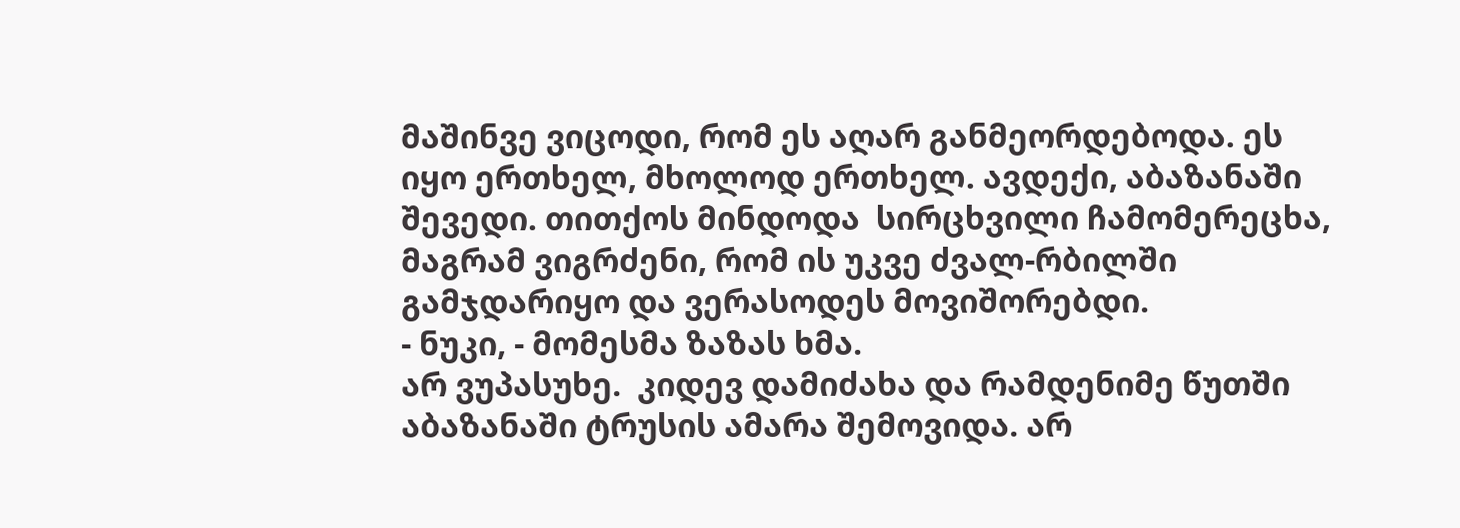მაშინვე ვიცოდი, რომ ეს აღარ განმეორდებოდა. ეს იყო ერთხელ, მხოლოდ ერთხელ. ავდექი, აბაზანაში შევედი. თითქოს მინდოდა  სირცხვილი ჩამომერეცხა, მაგრამ ვიგრძენი, რომ ის უკვე ძვალ-რბილში გამჯდარიყო და ვერასოდეს მოვიშორებდი.
- ნუკი, - მომესმა ზაზას ხმა.
არ ვუპასუხე.  კიდევ დამიძახა და რამდენიმე წუთში აბაზანაში ტრუსის ამარა შემოვიდა. არ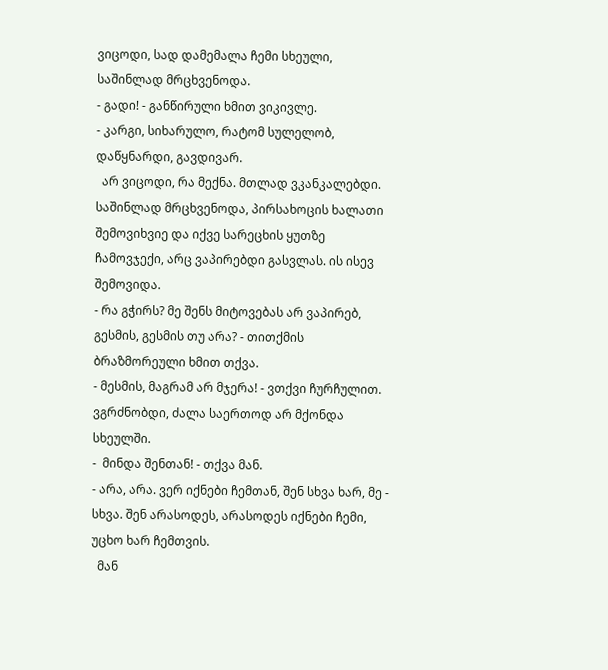ვიცოდი, სად დამემალა ჩემი სხეული, საშინლად მრცხვენოდა.
- გადი! - განწირული ხმით ვიკივლე.
- კარგი, სიხარულო, რატომ სულელობ, დაწყნარდი, გავდივარ.
  არ ვიცოდი, რა მექნა. მთლად ვკანკალებდი. საშინლად მრცხვენოდა, პირსახოცის ხალათი შემოვიხვიე და იქვე სარეცხის ყუთზე ჩამოვჯექი, არც ვაპირებდი გასვლას. ის ისევ შემოვიდა.
- რა გჭირს? მე შენს მიტოვებას არ ვაპირებ, გესმის, გესმის თუ არა? - თითქმის ბრაზმორეული ხმით თქვა.
- მესმის, მაგრამ არ მჯერა! - ვთქვი ჩურჩულით. ვგრძნობდი, ძალა საერთოდ არ მქონდა სხეულში.
-  მინდა შენთან! - თქვა მან.
- არა, არა. ვერ იქნები ჩემთან, შენ სხვა ხარ, მე - სხვა. შენ არასოდეს, არასოდეს იქნები ჩემი, უცხო ხარ ჩემთვის.
  მან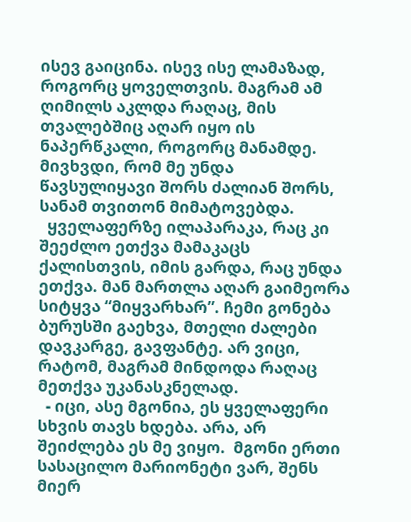ისევ გაიცინა. ისევ ისე ლამაზად, როგორც ყოველთვის. მაგრამ ამ ღიმილს აკლდა რაღაც, მის თვალებშიც აღარ იყო ის ნაპერწკალი, როგორც მანამდე. მივხვდი, რომ მე უნდა წავსულიყავი შორს ძალიან შორს, სანამ თვითონ მიმატოვებდა.
  ყველაფერზე ილაპარაკა, რაც კი შეეძლო ეთქვა მამაკაცს ქალისთვის, იმის გარდა, რაც უნდა ეთქვა. მან მართლა აღარ გაიმეორა სიტყვა “მიყვარხარ”. ჩემი გონება ბურუსში გაეხვა, მთელი ძალები დავკარგე, გავფანტე. არ ვიცი, რატომ, მაგრამ მინდოდა რაღაც მეთქვა უკანასკნელად.
  - იცი, ასე მგონია, ეს ყველაფერი სხვის თავს ხდება. არა, არ შეიძლება ეს მე ვიყო.  მგონი ერთი სასაცილო მარიონეტი ვარ, შენს მიერ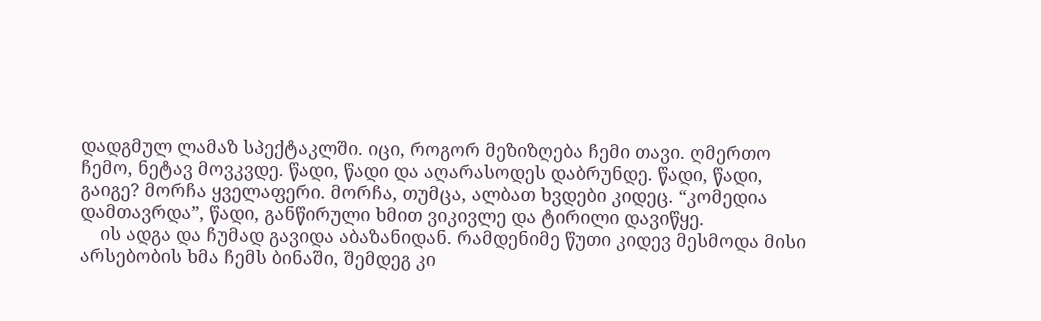დადგმულ ლამაზ სპექტაკლში. იცი, როგორ მეზიზღება ჩემი თავი. ღმერთო ჩემო, ნეტავ მოვკვდე. წადი, წადი და აღარასოდეს დაბრუნდე. წადი, წადი, გაიგე? მორჩა ყველაფერი. მორჩა, თუმცა, ალბათ ხვდები კიდეც. “კომედია დამთავრდა”, წადი, განწირული ხმით ვიკივლე და ტირილი დავიწყე.
    ის ადგა და ჩუმად გავიდა აბაზანიდან. რამდენიმე წუთი კიდევ მესმოდა მისი არსებობის ხმა ჩემს ბინაში, შემდეგ კი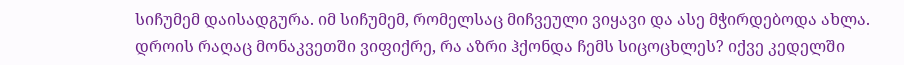სიჩუმემ დაისადგურა. იმ სიჩუმემ, რომელსაც მიჩვეული ვიყავი და ასე მჭირდებოდა ახლა. დროის რაღაც მონაკვეთში ვიფიქრე, რა აზრი ჰქონდა ჩემს სიცოცხლეს? იქვე კედელში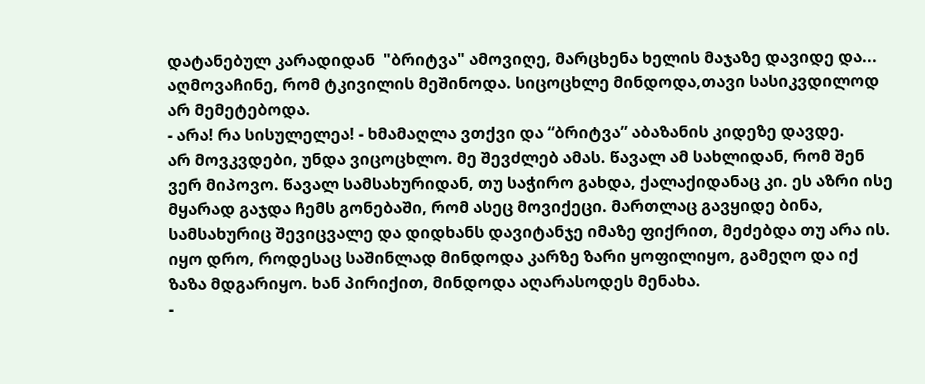დატანებულ კარადიდან  "ბრიტვა" ამოვიღე, მარცხენა ხელის მაჯაზე დავიდე და... აღმოვაჩინე, რომ ტკივილის მეშინოდა. სიცოცხლე მინდოდა,თავი სასიკვდილოდ არ მემეტებოდა.
- არა! რა სისულელეა! - ხმამაღლა ვთქვი და “ბრიტვა” აბაზანის კიდეზე დავდე.
არ მოვკვდები, უნდა ვიცოცხლო. მე შევძლებ ამას. წავალ ამ სახლიდან, რომ შენ ვერ მიპოვო. წავალ სამსახურიდან, თუ საჭირო გახდა, ქალაქიდანაც კი. ეს აზრი ისე მყარად გაჯდა ჩემს გონებაში, რომ ასეც მოვიქეცი. მართლაც გავყიდე ბინა, სამსახურიც შევიცვალე და დიდხანს დავიტანჯე იმაზე ფიქრით, მეძებდა თუ არა ის. იყო დრო, როდესაც საშინლად მინდოდა კარზე ზარი ყოფილიყო, გამეღო და იქ ზაზა მდგარიყო. ხან პირიქით, მინდოდა აღარასოდეს მენახა.
-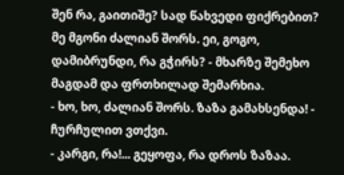შენ რა, გაითიშე? სად წახვედი ფიქრებით? მე მგონი ძალიან შორს. ეი, გოგო, დამიბრუნდი, რა გჭირს? - მხარზე შემეხო მაგდამ და ფრთხილად შემარხია.
- ხო, ხო, ძალიან შორს. ზაზა გამახსენდა! - ჩურჩულით ვთქვი.
- კარგი, რა!... გეყოფა, რა დროს ზაზაა.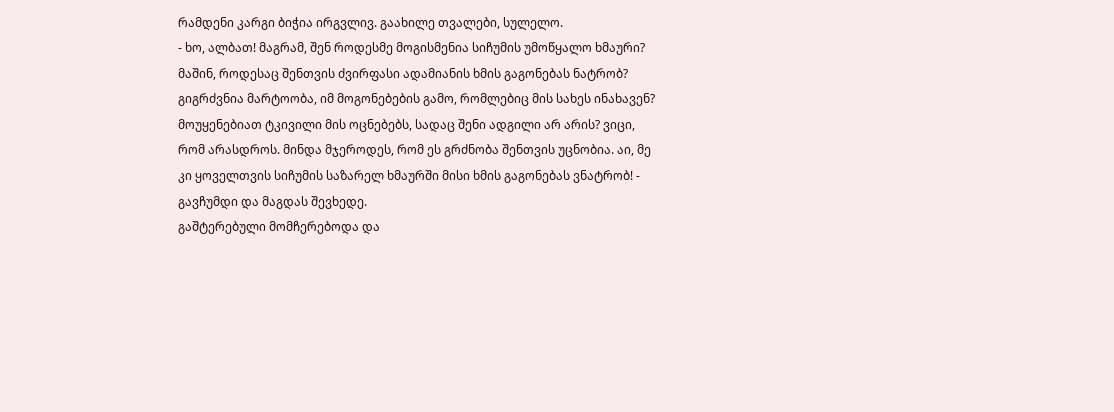რამდენი კარგი ბიჭია ირგვლივ. გაახილე თვალები, სულელო.
- ხო, ალბათ! მაგრამ, შენ როდესმე მოგისმენია სიჩუმის უმოწყალო ხმაური? მაშინ, როდესაც შენთვის ძვირფასი ადამიანის ხმის გაგონებას ნატრობ? გიგრძვნია მარტოობა, იმ მოგონებების გამო, რომლებიც მის სახეს ინახავენ? მოუყენებიათ ტკივილი მის ოცნებებს, სადაც შენი ადგილი არ არის? ვიცი, რომ არასდროს. მინდა მჯეროდეს, რომ ეს გრძნობა შენთვის უცნობია. აი, მე კი ყოველთვის სიჩუმის საზარელ ხმაურში მისი ხმის გაგონებას ვნატრობ! - გავჩუმდი და მაგდას შევხედე.
გაშტერებული მომჩერებოდა და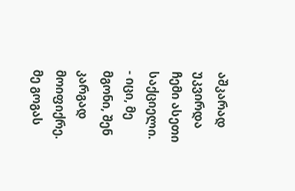აშკარად უკვირდა ჩემი ასეთი საქციელი.
- იცი, მე მგონი, შენ კარგად მოიფიქრე.  მე გოგას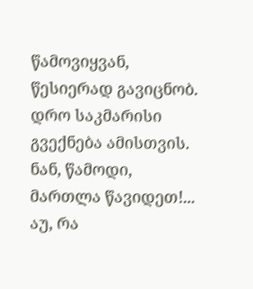წამოვიყვან, წესიერად გავიცნობ. დრო საკმარისი გვექნება ამისთვის. ნან, წამოდი, მართლა წავიდეთ!... აუ, რა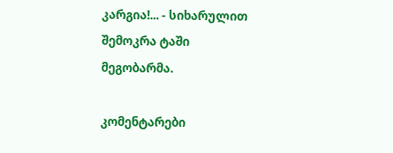კარგია!... - სიხარულით შემოკრა ტაში მეგობარმა.

კომენტარები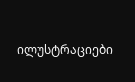ილუსტრაციები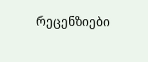რეცენზიები